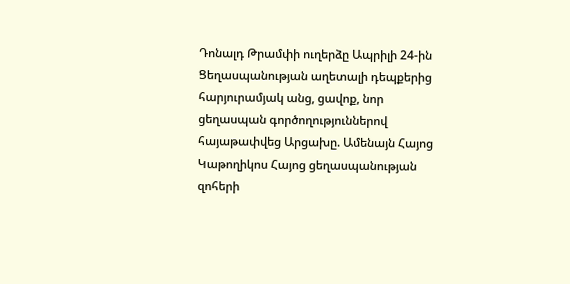Դոնալդ Թրամփի ուղերձը Ապրիլի 24-ին Ցեղասպանության աղետալի դեպքերից հարյուրամյակ անց, ցավոք, նոր ցեղասպան գործողություններով հայաթափվեց Արցախը. Ամենայն Հայոց Կաթողիկոս Հայոց ցեղասպանության զոհերի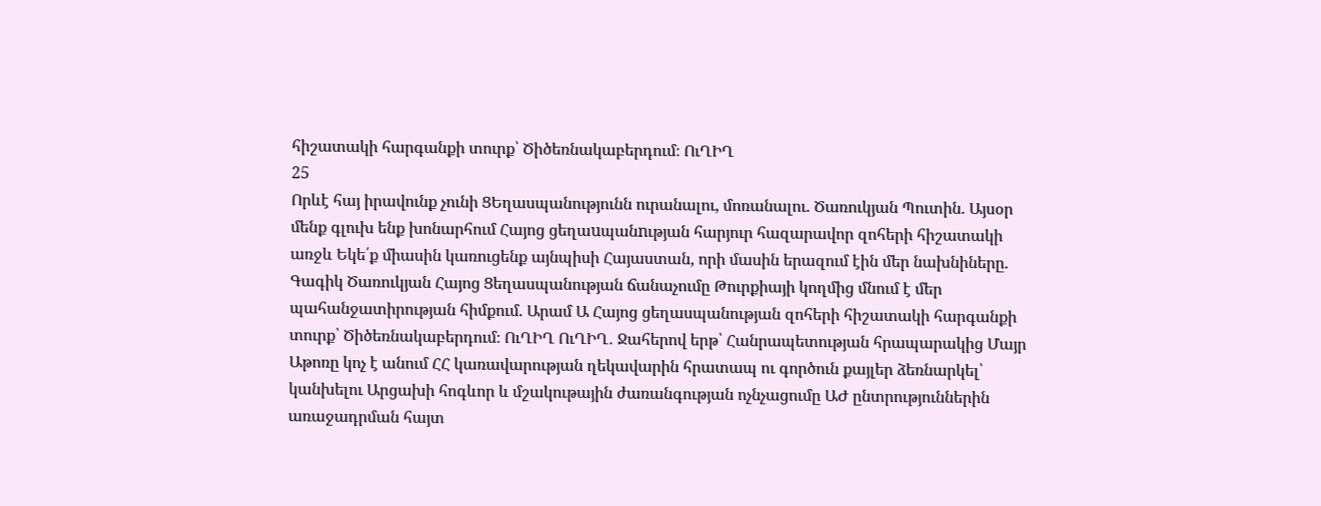հիշատակի հարգանքի տուրք՝ Ծիծեռնակաբերդում։ ՈւՂԻՂ
25
Որևէ հայ իրավունք չունի ՑԵղասպանությունն ուրանալու, մոռանալու. Ծառուկյան Պուտին. Այսօր մենք գլուխ ենք խոնարհում Հայոց ցեղաuպանnւթյան հարյուր հազարավոր զոհերի հիշատակի առջև Եկե՛ք միասին կառուցենք այնպիսի Հայաստան, որի մասին երազում էին մեր նախնիները. Գագիկ Ծառուկյան Հայոց Ցեղասպանության ճանաչումը Թուրքիայի կողմից մնում է մեր պահանջատիրության հիմքում. Արամ Ա Հայոց ցեղասպանության զոհերի հիշատակի հարգանքի տուրք՝ Ծիծեռնակաբերդում։ ՈւՂԻՂ ՈւՂԻՂ․ Ջահերով երթ՝ Հանրապետության հրապարակից Մայր Աթոռը կոչ է անում ՀՀ կառավարության ղեկավարին հրատապ ու գործուն քայլեր ձեռնարկել՝ կանխելու Արցախի հոգևոր և մշակութային ժառանգության ոչնչացումը ԱԺ ընտրություններին առաջադրման հայտ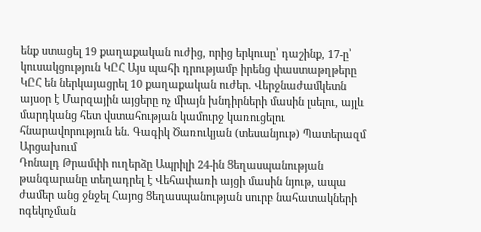ենք ստացել 19 քաղաքական ուժից, որից երկուսը՝ դաշինք, 17-ը՝ կուսակցություն ԿԸՀ Այս պահի դրությամբ իրենց փաստաթղթերը ԿԸՀ են ներկայացրել 10 քաղաքական ուժեր. Վերջնաժամկետն այսօր է Մարզային այցերը ոչ միայն խնդիրների մասին լսելու, այլև մարդկանց հետ վստահության կամուրջ կառուցելու հնարավորություն են. Գագիկ Ծառուկյան (տեսանյութ) Պատերազմ Արցախում
Դոնալդ Թրամփի ուղերձը Ապրիլի 24-ին Ցեղասպանության թանգարանը տեղադրել է Վեհափառի այցի մասին նյութ, ապա ժամեր անց ջնջել Հայոց Ցեղասպանության սուրբ նահատակների ոգեկոչման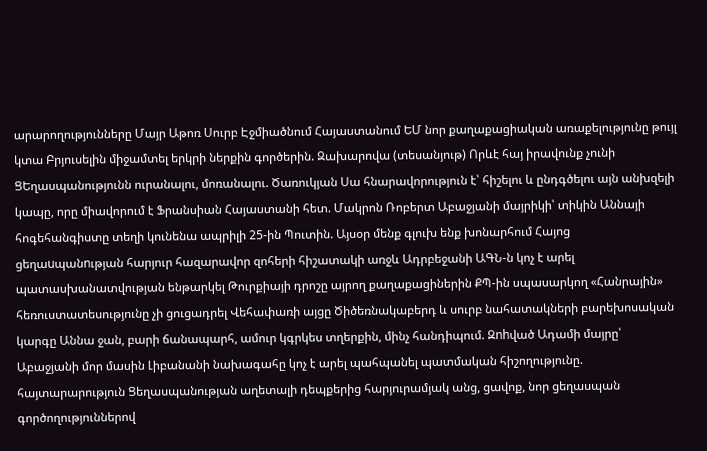արարողությունները Մայր Աթոռ Սուրբ Էջմիածնում Հայաստանում ԵՄ նոր քաղաքացիական առաքելությունը թույլ կտա Բրյուսելին միջամտել երկրի ներքին գործերին. Զախարովա (տեսանյութ) Որևէ հայ իրավունք չունի ՑԵղասպանությունն ուրանալու, մոռանալու. Ծառուկյան Սա հնարավորություն է՝ հիշելու և ընդգծելու այն անխզելի կապը, որը միավորում է Ֆրանսիան Հայաստանի հետ. Մակրոն Ռոբերտ Աբաջյանի մայրիկի՝ տիկին Աննայի հոգեհանգիստը տեղի կունենա ապրիլի 25-ին Պուտին. Այսօր մենք գլուխ ենք խոնարհում Հայոց ցեղաuպանnւթյան հարյուր հազարավոր զոհերի հիշատակի առջև Ադրբեջանի ԱԳՆ-ն կոչ է արել պատասխանատվության ենթարկել Թուրքիայի դրոշը այրող քաղաքացիներին ՔՊ-ին սպասարկող «Հանրային» հեռուստատեսությունը չի ցուցադրել Վեհափառի այցը Ծիծեռնակաբերդ և սուրբ նահատակների բարեխոսական կարգը Աննա ջան, բարի ճանապարհ, ամուր կգրկես տղերքին, մինչ հանդիպում. Զnhված Ադամի մայրը՝ Աբաջյանի մոր մասին Լիբանանի նախագահը կոչ է արել պահպանել պատմական հիշողությունը. հայտարարություն Ցեղասպանության աղետալի դեպքերից հարյուրամյակ անց, ցավոք, նոր ցեղասպան գործողություններով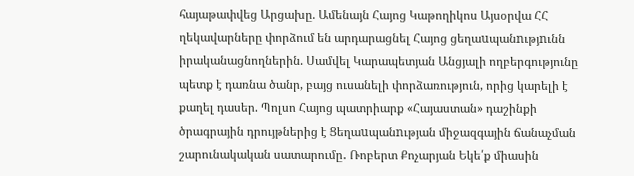հայաթափվեց Արցախը. Ամենայն Հայոց Կաթողիկոս Այսօրվա ՀՀ ղեկավարները փորձում են արդարացնել Հայոց ցեղաuպանnւթյnւնն իրականացնողներին. Սամվել Կարապետյան Անցյալի ողբերգությունը պետք է դառնա ծանր, բայց ուսանելի փորձառություն, որից կարելի է քաղել դասեր. Պոլսո Հայոց պատրիարք «Հայաստան» դաշինքի ծրագրային դրույթներից է Ցեղաuպանnւթյան միջազգային ճանաչման շարունակական սատարումը․ Ռոբերտ Քոչարյան Եկե՛ք միասին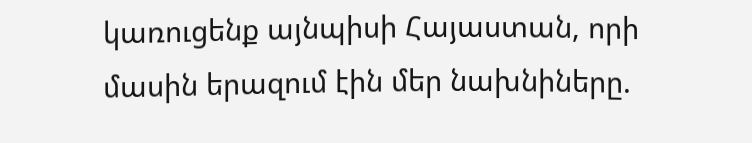կառուցենք այնպիսի Հայաստան, որի մասին երազում էին մեր նախնիները.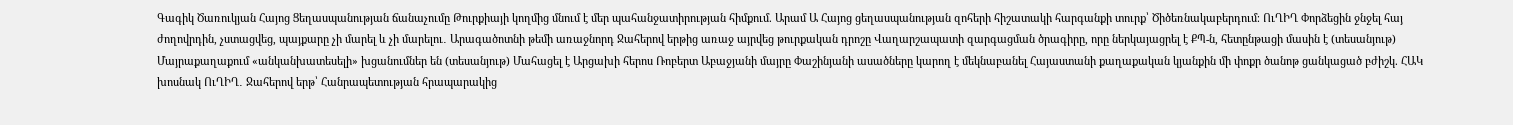Գագիկ Ծառուկյան Հայոց Ցեղասպանության ճանաչումը Թուրքիայի կողմից մնում է մեր պահանջատիրության հիմքում. Արամ Ա Հայոց ցեղասպանության զոհերի հիշատակի հարգանքի տուրք՝ Ծիծեռնակաբերդում։ ՈւՂԻՂ Փորձեցին ջնջել հայ ժողովրդին, չստացվեց, պայքարը չի մարել և չի մարելու․ Արագածոտնի թեմի առաջնորդ Ջահերով երթից առաջ այրվեց թուրքական դրոշը Վաղարշապատի զարգացման ծրագիրը, որը ներկայացրել է ՔՊ-ն, հետընթացի մասին է (տեսանյութ) Մայրաքաղաքում «անկանխատեսելի» խցանումներ են (տեսանյութ) Մահացել է Արցախի հերոս Ռոբերտ Աբաջյանի մայրը Փաշինյանի ասածները կարող է մեկնաբանել Հայաստանի քաղաքական կյանքին մի փոքր ծանոթ ցանկացած բժիշկ. ՀԱԿ խոսնակ ՈւՂԻՂ․ Ջահերով երթ՝ Հանրապետության հրապարակից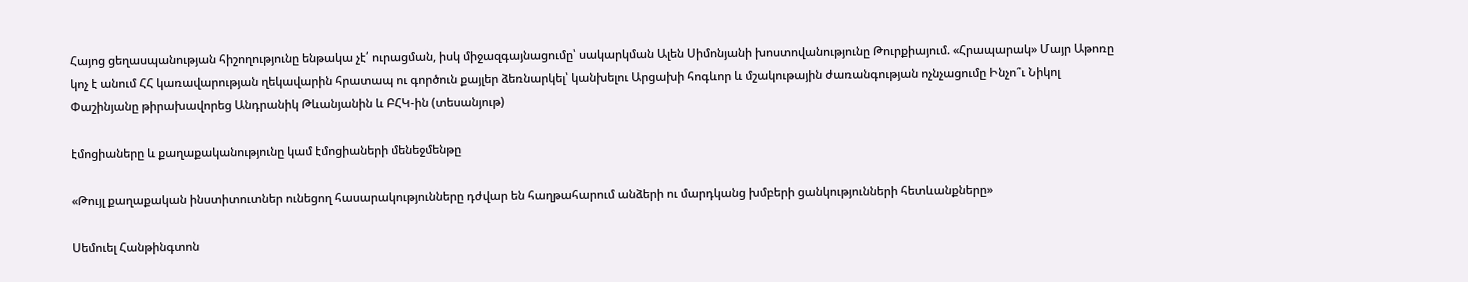Հայոց ցեղասպանության հիշողությունը ենթակա չէ՛ ուրացման, իսկ միջազգայնացումը՝ սակարկման Ալեն Սիմոնյանի խոստովանությունը Թուրքիայում. «Հրապարակ» Մայր Աթոռը կոչ է անում ՀՀ կառավարության ղեկավարին հրատապ ու գործուն քայլեր ձեռնարկել՝ կանխելու Արցախի հոգևոր և մշակութային ժառանգության ոչնչացումը Ինչո՞ւ Նիկոլ Փաշինյանը թիրախավորեց Անդրանիկ Թևանյանին և ԲՀԿ-ին (տեսանյութ)

էմոցիաները և քաղաքականությունը կամ էմոցիաների մենեջմենթը

«Թույլ քաղաքական ինստիտուտներ ունեցող հասարակությունները դժվար են հաղթահարում անձերի ու մարդկանց խմբերի ցանկությունների հետևանքները»

Սեմուել Հանթինգտոն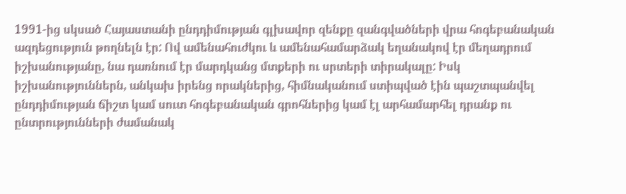1991-ից սկսած Հայաստանի ընդդիմության գլխավոր զենքը զանգվածների վրա հոգեբանական ազդեցություն թողնելն էր: Ով ամենահուժկու և ամենահամարձակ եղանակով էր մեղադրում իշխանությանը, նա դառնում էր մարդկանց մտքերի ու սրտերի տիրակալը: Իսկ իշխանություններն, անկախ իրենց որակներից, հիմնականում ստիպված էին պաշտպանվել ընդդիմության ճիշտ կամ սուտ հոգեբանական գրոհներից կամ էլ արհամարհել դրանք ու ընտրությունների ժամանակ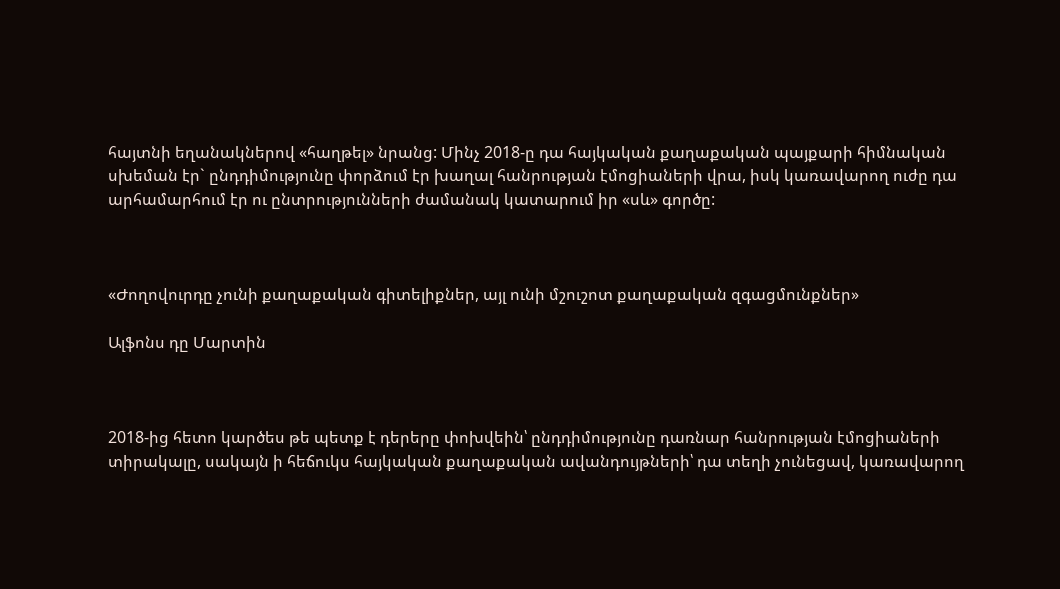հայտնի եղանակներով «հաղթել» նրանց: Մինչ 2018-ը դա հայկական քաղաքական պայքարի հիմնական սխեման էր` ընդդիմությունը փորձում էր խաղալ հանրության էմոցիաների վրա, իսկ կառավարող ուժը դա արհամարհում էր ու ընտրությունների ժամանակ կատարում իր «սև» գործը:



«Ժողովուրդը չունի քաղաքական գիտելիքներ, այլ ունի մշուշոտ քաղաքական զգացմունքներ»

Ալֆոնս դը Մարտին



2018-ից հետո կարծես թե պետք է դերերը փոխվեին՝ ընդդիմությունը դառնար հանրության էմոցիաների տիրակալը, սակայն ի հեճուկս հայկական քաղաքական ավանդույթների՝ դա տեղի չունեցավ, կառավարող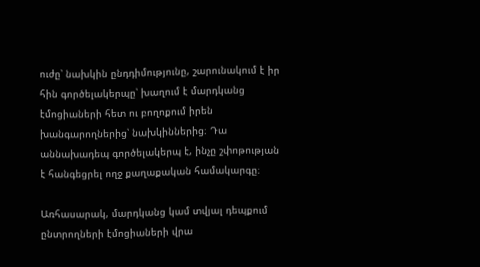ուժը՝ նախկին ընդդիմությունը, շարունակում է իր հին գործելակերպը՝ խաղում է մարդկանց էմոցիաների հետ ու բողոքում իրեն խանգարողներից՝ նախկիններից։ Դա աննախադեպ գործելակերպ է, ինչը շփոթության է հանգեցրել ողջ քաղաքական համակարգը։

Առհասարակ, մարդկանց կամ տվյալ դեպքում ընտրողների էմոցիաների վրա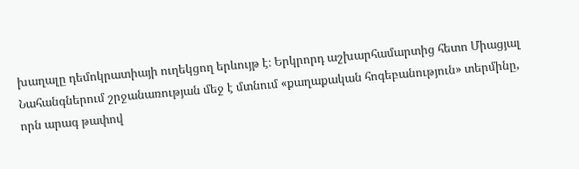խաղալը դեմոկրատիայի ուղեկցող երևույթ է։ Երկրորդ աշխարհամարտից հետո Միացյալ Նահանգներում շրջանառության մեջ է մտնում «քաղաքական հոգեբանություն» տերմինը, որն արագ թափով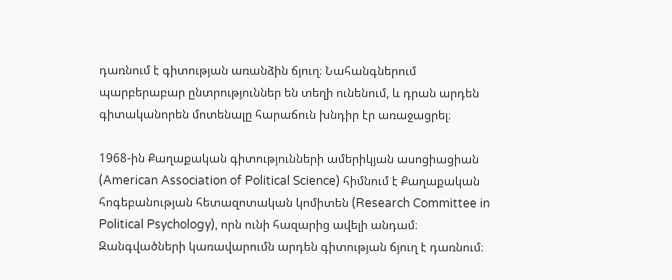դառնում է գիտության առանձին ճյուղ։ Նահանգներում պարբերաբար ընտրություններ են տեղի ունենում, և դրան արդեն գիտականորեն մոտենալը հարաճուն խնդիր էր առաջացրել։

1968-ին Քաղաքական գիտությունների ամերիկյան ասոցիացիան (American Association of Political Science) հիմնում է Քաղաքական հոգեբանության հետազոտական կոմիտեն (Research Committee in Political Psychology), որն ունի հազարից ավելի անդամ։ Զանգվածների կառավարումն արդեն գիտության ճյուղ է դառնում։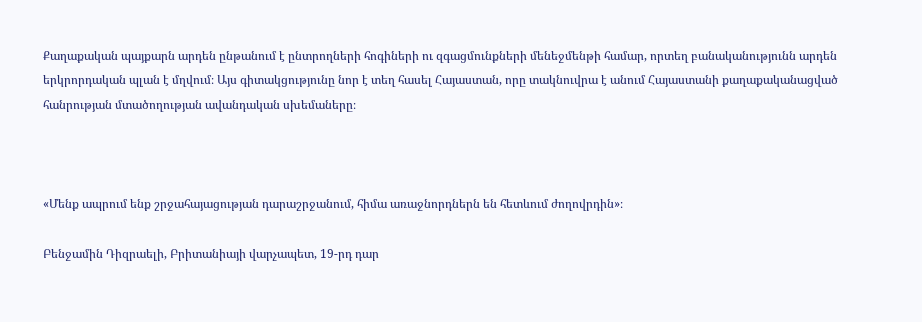Քաղաքական պայքարն արդեն ընթանում է ընտրողների հոգիների ու զգացմունքների մենեջմենթի համար, որտեղ բանականությունն արդեն երկրորդական պլան է մղվում։ Այս գիտակցությունը նոր է տեղ հասել Հայաստան, որը տակնուվրա է անում Հայաստանի քաղաքականացված հանրության մտածողության ավանդական սխեմաները։



«Մենք ապրում ենք շրջահայացության դարաշրջանում, հիմա առաջնորդներն են հետևում ժողովրդին»։

Բենջամին Դիզրաելի, Բրիտանիայի վարչապետ, 19-րդ դար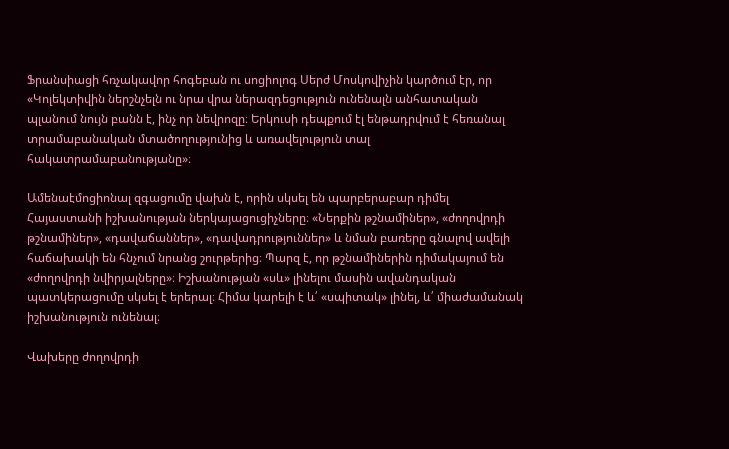Ֆրանսիացի հռչակավոր հոգեբան ու սոցիոլոգ Սերժ Մոսկովիչին կարծում էր, որ «Կոլեկտիվին ներշնչելն ու նրա վրա ներազդեցություն ունենալն անհատական պլանում նույն բանն է, ինչ որ նեվրոզը։ Երկուսի դեպքում էլ ենթադրվում է հեռանալ տրամաբանական մտածողությունից և առավելություն տալ հակատրամաբանությանը»։

Ամենաէմոցիոնալ զգացումը վախն է, որին սկսել են պարբերաբար դիմել Հայաստանի իշխանության ներկայացուցիչները։ «Ներքին թշնամիներ», «ժողովրդի թշնամիներ», «դավաճաններ», «դավադրություններ» և նման բառերը գնալով ավելի հաճախակի են հնչում նրանց շուրթերից։ Պարզ է, որ թշնամիներին դիմակայում են «ժողովրդի նվիրյալները»։ Իշխանության «սև» լինելու մասին ավանդական պատկերացումը սկսել է երերալ։ Հիմա կարելի է և՛ «սպիտակ» լինել, և՛ միաժամանակ իշխանություն ունենալ։

Վախերը ժողովրդի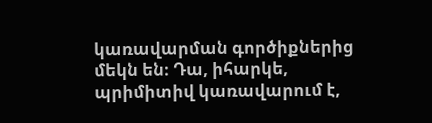կառավարման գործիքներից մեկն են։ Դա, իհարկե, պրիմիտիվ կառավարում է,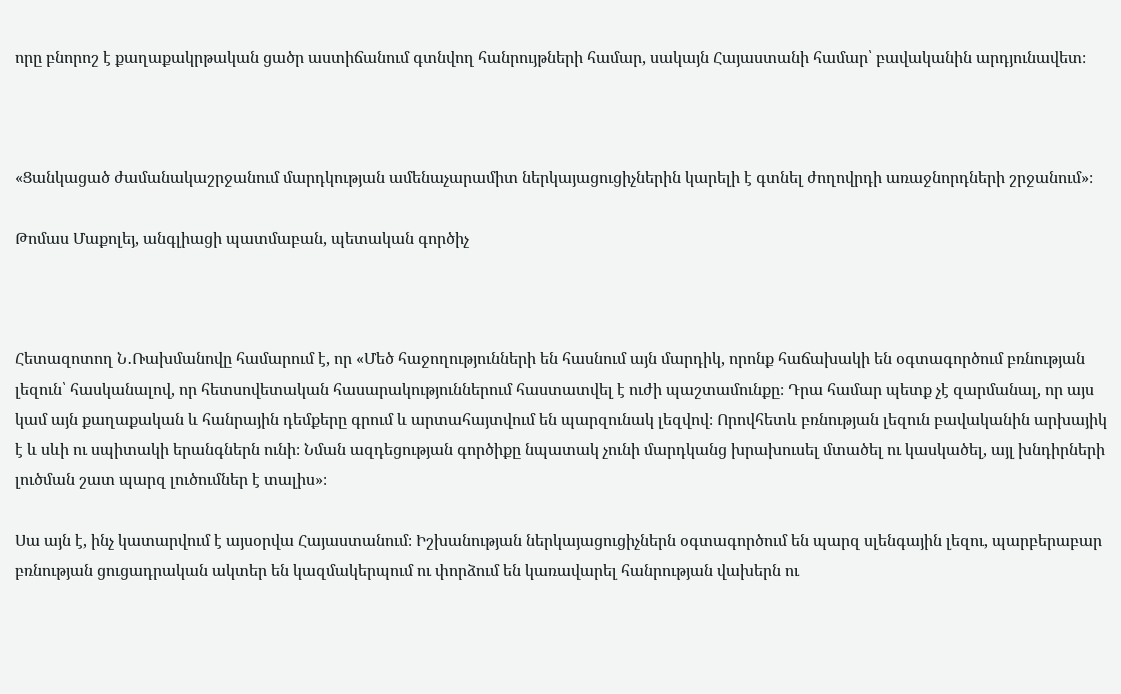որը բնորոշ է քաղաքակրթական ցածր աստիճանում գտնվող հանրույթների համար, սակայն Հայաստանի համար՝ բավականին արդյունավետ։



«Ցանկացած ժամանակաշրջանում մարդկության ամենաչարամիտ ներկայացուցիչներին կարելի է գտնել ժողովրդի առաջնորդների շրջանում»։

Թոմաս Մաքոլեյ, անգլիացի պատմաբան, պետական գործիչ



Հետազոտող Ն․Ռախմանովը համարում է, որ «Մեծ հաջողությունների են հասնում այն մարդիկ, որոնք հաճախակի են օգտագործում բռնության լեզուն՝ հասկանալով, որ հետսովետական հասարակություններում հաստատվել է ուժի պաշտամունքը։ Դրա համար պետք չէ զարմանալ, որ այս կամ այն քաղաքական և հանրային դեմքերը գրում և արտահայտվում են պարզունակ լեզվով։ Որովհետև բռնության լեզուն բավականին արխայիկ է և սևի ու սպիտակի երանգներն ունի։ Նման ազդեցության գործիքը նպատակ չունի մարդկանց խրախուսել մտածել ու կասկածել, այլ խնդիրների լուծման շատ պարզ լուծումներ է տալիս»։

Սա այն է, ինչ կատարվում է այսօրվա Հայաստանում։ Իշխանության ներկայացուցիչներն օգտագործում են պարզ սլենգային լեզու, պարբերաբար բռնության ցուցադրական ակտեր են կազմակերպում ու փորձում են կառավարել հանրության վախերն ու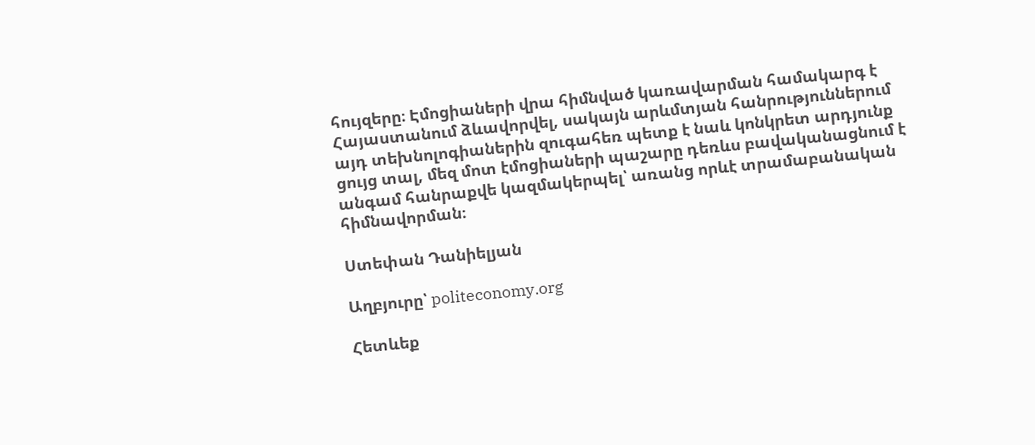հույզերը։ Էմոցիաների վրա հիմնված կառավարման համակարգ է Հայաստանում ձևավորվել, սակայն արևմտյան հանրություններում այդ տեխնոլոգիաներին զուգահեռ պետք է նաև կոնկրետ արդյունք ցույց տալ, մեզ մոտ էմոցիաների պաշարը դեռևս բավականացնում է անգամ հանրաքվե կազմակերպել՝ առանց որևէ տրամաբանական հիմնավորման։

Ստեփան Դանիելյան

Աղբյուրը՝ politeconomy.org

Հետևեք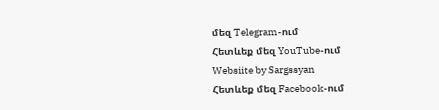մեզ Telegram-ում
Հետևեք մեզ YouTube-ում
Websiite by Sargssyan
Հետևեք մեզ Facebook-ում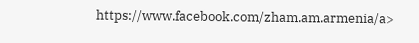https://www.facebook.com/zham.am.armenia/a>